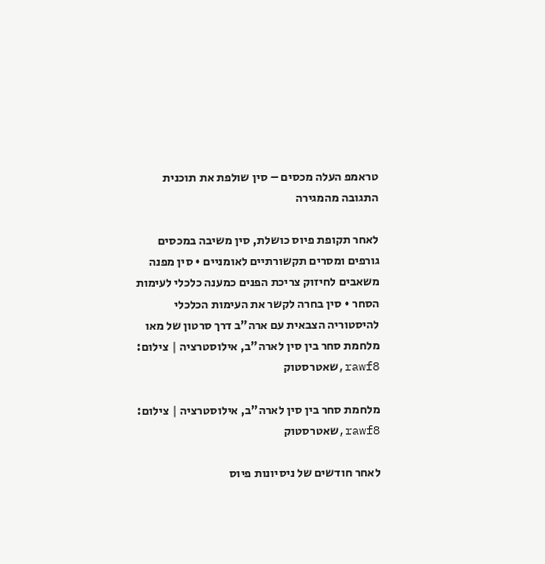טראמפ העלה מכסים – סין שולפת את תוכנית התגובה מהמגירה

לאחר תקופת פיוס כושלת, סין משיבה במכסים גורפים ומסרים תקשורתיים לאומניים • סין מפנה משאבים לחיזוק צריכת הפנים כמענה כלכלי לעימות הסחר • סין בחרה לקשר את העימות הכלכלי להיסטוריה הצבאית עם ארה"ב דרך סרטון של מאו
מלחמת סחר בין סין לארה"ב, אילוסטרציה | צילום: rawf8,שאטרסטוק

מלחמת סחר בין סין לארה"ב, אילוסטרציה | צילום: rawf8,שאטרסטוק

לאחר חודשים של ניסיונות פיוס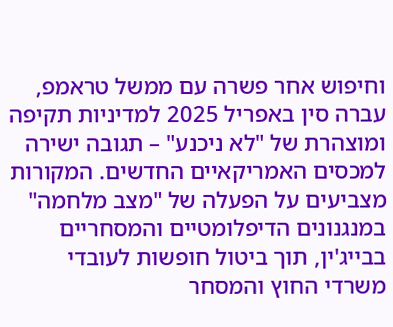וחיפוש אחר פשרה עם ממשל טראמפ, עברה סין באפריל 2025 למדיניות תקיפה ומוצהרת של "לא ניכנע" – תגובה ישירה למכסים האמריקאיים החדשים. המקורות מצביעים על הפעלה של "מצב מלחמה" במנגנונים הדיפלומטיים והמסחריים בבייג'ין, תוך ביטול חופשות לעובדי משרדי החוץ והמסחר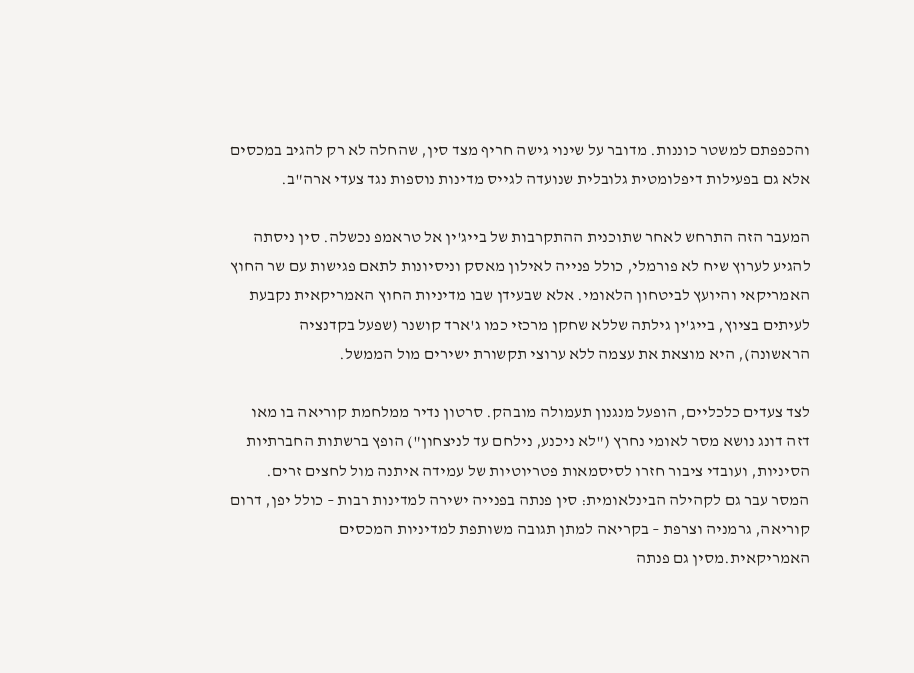והכפפתם למשטר כוננות. מדובר על שינוי גישה חריף מצד סין, שהחלה לא רק להגיב במכסים אלא גם בפעילות דיפלומטית גלובלית שנועדה לגייס מדינות נוספות נגד צעדי ארה"ב.

המעבר הזה התרחש לאחר שתוכנית ההתקרבות של בייג'ין אל טראמפ נכשלה. סין ניסתה להגיע לערוץ שיח לא פורמלי, כולל פנייה לאילון מאסק וניסיונות לתאם פגישות עם שר החוץ האמריקאי והיועץ לביטחון הלאומי. אלא שבעידן שבו מדיניות החוץ האמריקאית נקבעת לעיתים בציוץ, בייג'ין גילתה שללא שחקן מרכזי כמו ג'ארד קושנר (שפעל בקדנציה הראשונה), היא מוצאת את עצמה ללא ערוצי תקשורת ישירים מול הממשל.

לצד צעדים כלכליים, הופעל מנגנון תעמולה מובהק. סרטון נדיר ממלחמת קוריאה בו מאו דזה דונג נושא מסר לאומי נחרץ ("לא ניכנע, נילחם עד לניצחון") הופץ ברשתות החברתיות הסיניות, ועובדי ציבור חזרו לסיסמאות פטריוטיות של עמידה איתנה מול לחצים זרים. המסר עבר גם לקהילה הבינלאומית: סין פנתה בפנייה ישירה למדינות רבות – כולל יפן, דרום קוריאה, גרמניה וצרפת – בקריאה למתן תגובה משותפת למדיניות המכסים האמריקאית.מסין גם פנתה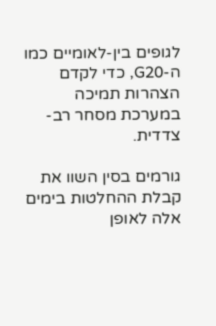לגופים בין-לאומיים כמו ה-G20, כדי לקדם הצהרות תמיכה במערכת מסחר רב-צדדית.

גורמים בסין השוו את קבלת ההחלטות בימים אלה לאופן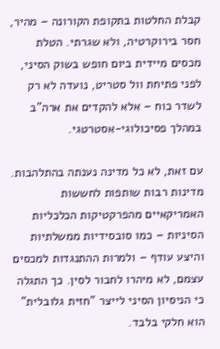קבלת החלטות בתקופת הקורונה – מהיר, חסר בירוקרטיה, ולא שגרתי. הטלת מכסים מיידית ביום חופש בשוק הסיני, לפני פתיחת וול סטריט, נועדה לא רק לשדר כוח – אלא להקדים את ארה"ב במהלך פסיכולוגי-אסטרטגי.

עם זאת, לא כל מדינה נענתה בהתלהבות. מדינות רבות שותפות לחששות האמריקאיים מהפרקטיקות הכלכליות הסיניות – כמו סובסידיות ממשלתיות והיצע עודף – ולמרות ההתנגדות למכסים עצמם, לא מיהרו לחבור לסין. כך התגלה כי הניסיון הסיני לייצר "חזית גלובלית" הוא חלקי בלבד.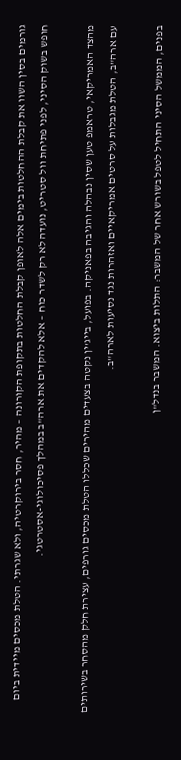גורמים בסין השוו את קבלת ההחלטות בימים אלה לאופן קבלת החלטות בתקופת הקורונה – מהיר, חסר בירוקרטיה, ולא שגרתי. הטלת מכסים מיידית ביום חופש בשוק הסיני, לפני פתיחת וול סטריט, נועדה לא רק לשדר כוח – אלא להקדים את ארה"ב במהלך פסיכולוגי-אסטרטגי.

מהצד האמריקאי, טראמפ טען שסין נבהלה והגיבה בפאניקה. בפועל, בייג'ין נקטה בצעדים מהירים שכללו הטלת מכסים גורפים, עצירת חלק מהסחר בשירותים עם ארה"ב, הטלת מגבלות על סרטים אמריקאיים ואזהרות נגד נסיעות לארה"ב.

בפנים, הממשל הסיני התחיל לטפל בשורש אחר של המשבר: התלות ביצוא. המשבר בנדל"ן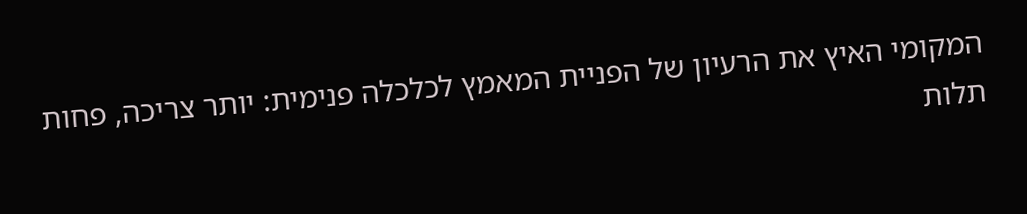המקומי האיץ את הרעיון של הפניית המאמץ לכלכלה פנימית: יותר צריכה, פחות תלות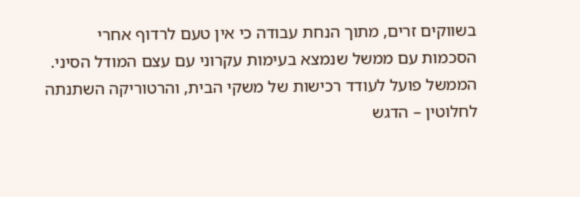בשווקים זרים, מתוך הנחת עבודה כי אין טעם לרדוף אחרי הסכמות עם ממשל שנמצא בעימות עקרוני עם עצם המודל הסיני. הממשל פועל לעודד רכישות של משקי הבית, והרטוריקה השתנתה לחלוטין – הדגש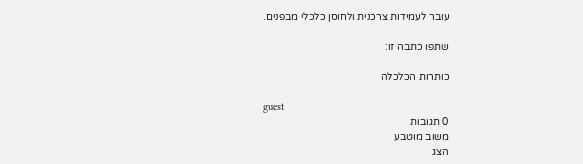עובר לעמידות צרכנית ולחוסן כלכלי מבפנים.

שתפו כתבה זו:

כותרות הכלכלה

guest
0 תגובות
משוב מוטבע
הצג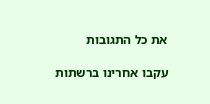את כל התגובות

עקבו אחרינו ברשתות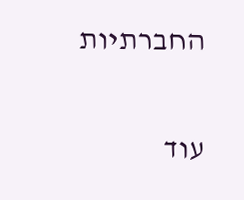החברתיות

עוד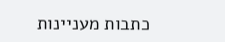כתבות מעניינות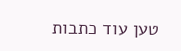טען עוד כתבות